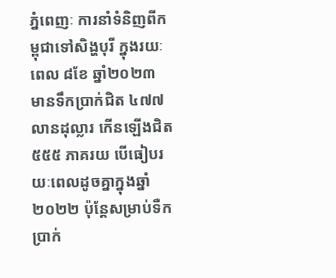ភ្នំពេញៈ ការនាំទំនិញពីកម្ពុជាទៅសិង្ហបុរី ក្នុងរយៈពេល ៨ខែ ឆ្នាំ២០២៣ មានទឹកប្រាក់ជិត ៤៧៧ លានដុល្លារ កើនឡើងជិត ៥៥៥ ភាគរយ បើធៀបរយៈពេលដូចគ្នាក្នុងឆ្នាំ២០២២ ប៉ុន្តែសម្រាប់ទឺកប្រាក់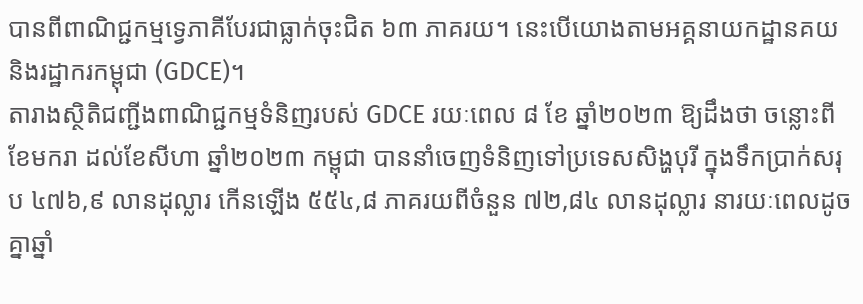បានពីពាណិជ្ជកម្មទ្វេភាគីបែរជាធ្លាក់ចុះជិត ៦៣ ភាគរយ។ នេះបើយោងតាមអគ្គនាយកដ្ឋានគយ និងរដ្ឋាករកម្ពុជា (GDCE)។
តារាងស្ថិតិជញ្ជីងពាណិជ្ជកម្មទំនិញរបស់ GDCE រយៈពេល ៨ ខែ ឆ្នាំ២០២៣ ឱ្យដឹងថា ចន្លោះពីខែមករា ដល់ខែសីហា ឆ្នាំ២០២៣ កម្ពុជា បាននាំចេញទំនិញទៅប្រទេសសិង្ហបុរី ក្នុងទឹកប្រាក់សរុប ៤៧៦,៩ លានដុល្លារ កើនឡើង ៥៥៤,៨ ភាគរយពីចំនួន ៧២,៨៤ លានដុល្លារ នារយៈពេលដូចគ្នាឆ្នាំ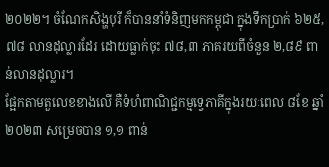២០២២។ ចំណែកសិង្ហបុរី ក៏បាននាំទំនិញមកកម្ពុជា ក្នុងទឹកប្រាក់ ៦២៥,៧៨ លានដុល្លារដែរ ដោយធ្លាក់ចុះ ៧៨,៣ ភាគរយពីចំនួន ២,៨៩ ពាន់លានដុល្លារ។
ផ្អែកតាមតួលេខខាងលើ គឺទំហំពាណិជ្ជកម្មទ្វេភាគីក្នុងរយៈពេល ៨ខែ ឆ្នាំ២០២៣ សម្រេចបាន ១,១ ពាន់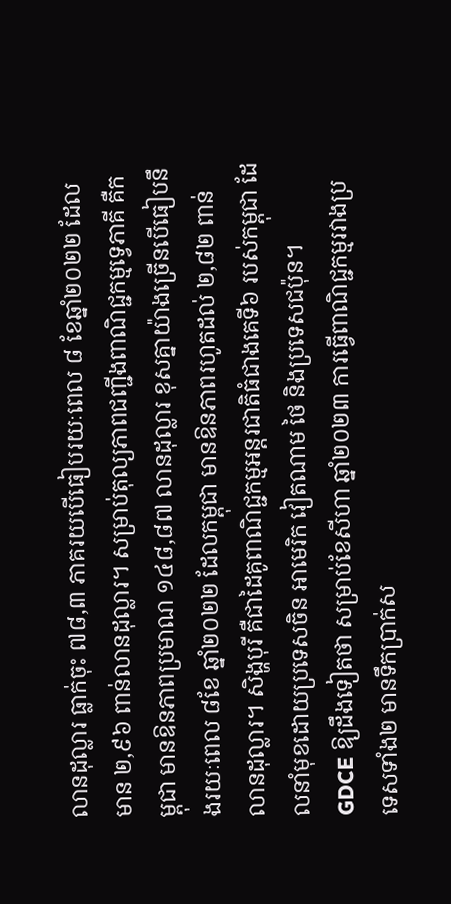លានដុល្លារ ធ្លាក់ចុះ ៧៨,៣ ភាគរយបើធៀបរយៈពេល ៨ ខែឆ្នាំ២០២២ ដែលមាន ២,៩៦ ពាន់លានដុល្លារ។ សម្រាប់តុល្យភាពជញ្ជីងពាណិជ្ជកម្មទ្វេភាគី គឺកម្ពុជា មានឱនភាពប្រមាណ ១៤៨,៨៧ លានដុល្លារ ខុសគ្នាយ៉ាងច្រើនបើធៀបនឹងរយៈពេល ៨ខែ ឆ្នាំ២០២២ ដែលកម្ពុជា មានឱនភាពរហូតដល់ ២,៨២ ពាន់លានដុល្លារ។ សិង្ហបុរី គឺជាដៃគូពាណិជ្ជកម្មអន្តរជាតិធំជាងគេទី៦ របស់កម្ពុជា ដែលនាំមុខដោយប្រទេសចិន អាមេរិក វៀតណាម ថៃ និងប្រទេសជប៉ុន។
GDCE ឱ្យដឹងទៀតថា សម្រាប់ខែសីហា ឆ្នាំ២០២៣ ការធ្វើពាណិជ្ជកម្មរវាងប្រទេសទាំង២ មានទឹកប្រាក់ស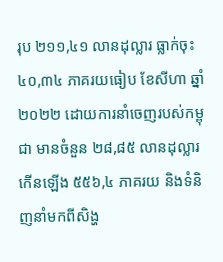រុប ២១១,៤១ លានដុល្លារ ធ្លាក់ចុះ ៤០,៣៤ ភាគរយធៀប ខែសីហា ឆ្នាំ២០២២ ដោយការនាំចេញរបស់កម្ពុជា មានចំនួន ២៨,៨៥ លានដុល្លារ កើនឡើង ៥៥៦,៤ ភាគរយ និងទំនិញនាំមកពីសិង្ហ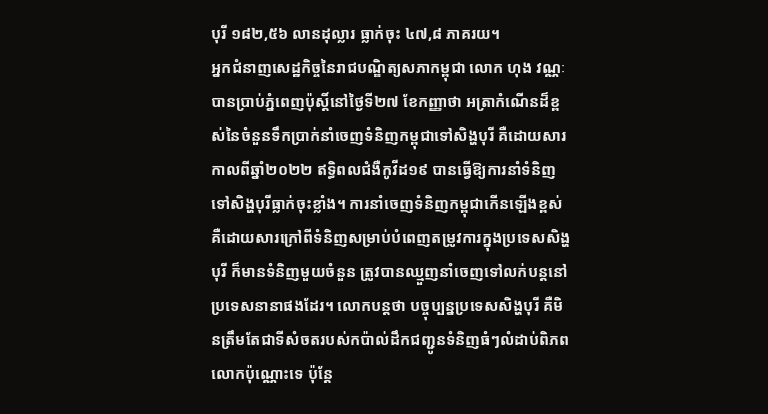បុរី ១៨២,៥៦ លានដុល្លារ ធ្លាក់ចុះ ៤៧,៨ ភាគរយ។
អ្នកជំនាញសេដ្ឋកិច្ចនៃរាជបណ្ឌិត្យសភាកម្ពុជា លោក ហុង វណ្ណៈ បានប្រាប់ភ្នំពេញប៉ុស្តិ៍នៅថ្ងៃទី២៧ ខែកញ្ញាថា អត្រាកំណើនដ៏ខ្ពស់នៃចំនួនទឹកប្រាក់នាំចេញទំនិញកម្ពុជាទៅសិង្ហបុរី គឺដោយសារកាលពីឆ្នាំ២០២២ ឥទ្ធិពលជំងឺកូវីដ១៩ បានធ្វើឱ្យការនាំទំនិញទៅសិង្ហបុរីធ្លាក់ចុះខ្លាំង។ ការនាំចេញទំនិញកម្ពុជាកើនឡើងខ្ពស់ គឺដោយសារក្រៅពីទំនិញសម្រាប់បំពេញតម្រូវការក្នុងប្រទេសសិង្ហបុរី ក៏មានទំនិញមួយចំនួន ត្រូវបានឈ្មួញនាំចេញទៅលក់បន្តនៅប្រទេសនានាផងដែរ។ លោកបន្តថា បច្ចុប្បន្នប្រទេសសិង្ហបុរី គឺមិនត្រឹមតែជាទីសំចតរបស់កប៉ាល់ដឹកជញ្ជូនទំនិញធំៗលំដាប់ពិភពលោកប៉ុណ្ណោះទេ ប៉ុន្តែ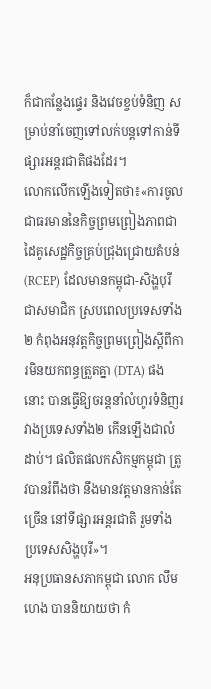ក៏ជាកន្លែងផ្ទេរ និងវេចខ្ចប់ទំនិញ សម្រាប់នាំចេញទៅលក់បន្តទៅកាន់ទីផ្សារអន្តរជាតិផងដែរ។
លោកលើកឡើងទៀតថា៖«ការចូលជាធរមាននៃកិច្ចព្រមព្រៀងភាពជាដៃគូសេដ្ឋកិច្ចគ្រប់ជ្រុងជ្រោយតំបន់ (RCEP) ដែលមានកម្ពុជា-សិង្ហបុរី ជាសមាជិក ស្របពេលប្រទេសទាំង២ កំពុងអនុវត្តកិច្ចព្រមព្រៀងស្តីពីការមិនយកពន្ធត្រួតគ្នា (DTA) ផងនោះ បានធ្វើឱ្យចរន្តនាំលំហូរទំនិញរវាងប្រទេសទាំង២ កើនឡើងជាលំដាប់។ ផលិតផលកសិកម្មកម្ពុជា ត្រូវបានរំពឹងថា នឹងមានវត្តមានកាន់តែច្រើន នៅទីផ្សារអន្តរជាតិ រួមទាំងប្រទេសសិង្ហបុរី»។
អនុប្រធានសភាកម្ពុជា លោក លឹម ហេង បាននិយាយថា កំ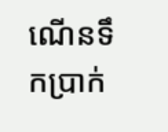ណើនទឹកប្រាក់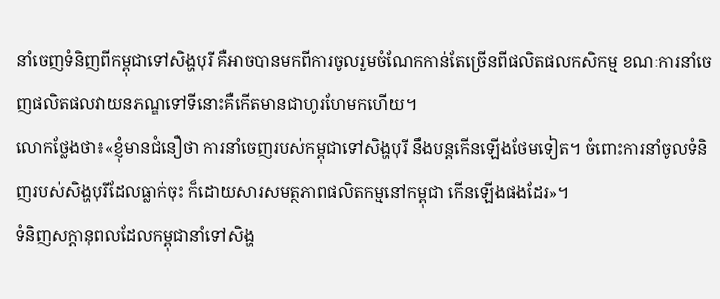នាំចេញទំនិញពីកម្ពុជាទៅសិង្ហបុរី គឺអាចបានមកពីការចូលរួមចំណែកកាន់តែច្រើនពីផលិតផលកសិកម្ម ខណៈការនាំចេញផលិតផលវាយនភណ្ឌទៅទីនោះគឺកើតមានជាហូរហែមកហើយ។
លោកថ្លែងថា៖«ខ្ញុំមានជំនឿថា ការនាំចេញរបស់កម្ពុជាទៅសិង្ហបុរី នឹងបន្តកើនឡើងថែមទៀត។ ចំពោះការនាំចូលទំនិញរបស់សិង្ហបុរីដែលធ្លាក់ចុះ ក៏ដោយសារសមត្ថភាពផលិតកម្មនៅកម្ពុជា កើនឡើងផងដែរ»។
ទំនិញសក្តានុពលដែលកម្ពុជានាំទៅសិង្ហ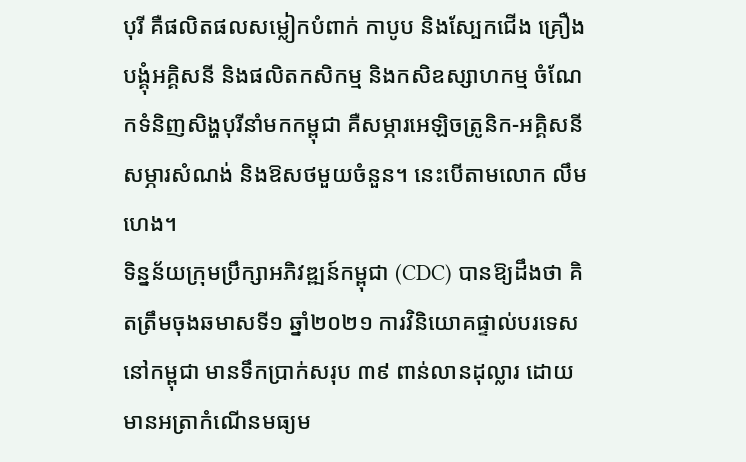បុរី គឺផលិតផលសម្លៀកបំពាក់ កាបូប និងស្បែកជើង គ្រឿងបង្គុំអគ្គិសនី និងផលិតកសិកម្ម និងកសិឧស្សាហកម្ម ចំណែកទំនិញសិង្ហបុរីនាំមកកម្ពុជា គឺសម្ភារអេឡិចត្រូនិក-អគ្គិសនី សម្ភារសំណង់ និងឱសថមួយចំនួន។ នេះបើតាមលោក លឹម ហេង។
ទិន្នន័យក្រុមប្រឹក្សាអភិវឌ្ឍន៍កម្ពុជា (CDC) បានឱ្យដឹងថា គិតត្រឹមចុងឆមាសទី១ ឆ្នាំ២០២១ ការវិនិយោគផ្ទាល់បរទេសនៅកម្ពុជា មានទឹកប្រាក់សរុប ៣៩ ពាន់លានដុល្លារ ដោយមានអត្រាកំណើនមធ្យម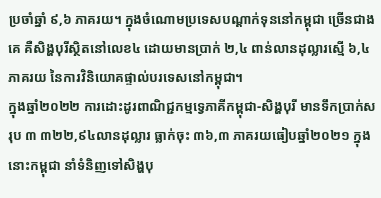ប្រចាំឆ្នាំ ៩,៦ ភាគរយ។ ក្នុងចំណោមប្រទេសបណ្តាក់ទុននៅកម្ពុជា ច្រើនជាងគេ គឺសិង្ហបុរីស្ថិតនៅលេខ៤ ដោយមានប្រាក់ ២,៤ ពាន់លានដុល្លារស្មើ ៦,៤ ភាគរយ នៃការវិនិយោគផ្ទាល់បរទេសនៅកម្ពុជា។
ក្នុងឆ្នាំ២០២២ ការដោះដូរពាណិជ្ជកម្មទ្វេភាគីកម្ពុជា-សិង្ហបុរី មានទឹកប្រាក់សរុប ៣ ៣២២,៩៤លានដុល្លារ ធ្លាក់ចុះ ៣៦,៣ ភាគរយធៀបឆ្នាំ២០២១ ក្នុងនោះកម្ពុជា នាំទំនិញទៅសិង្ហបុ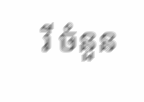រី ចំនួន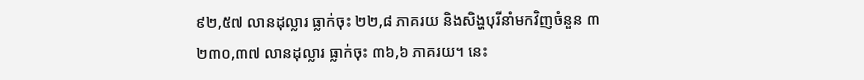៩២,៥៧ លានដុល្លារ ធ្លាក់ចុះ ២២,៨ ភាគរយ និងសិង្ហបុរីនាំមកវិញចំនួន ៣ ២៣០,៣៧ លានដុល្លារ ធ្លាក់ចុះ ៣៦,៦ ភាគរយ។ នេះ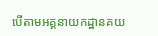បើតាមអគ្គនាយកដ្ឋានគយ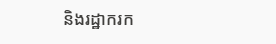និងរដ្ឋាករក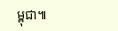ម្ពុជា៕